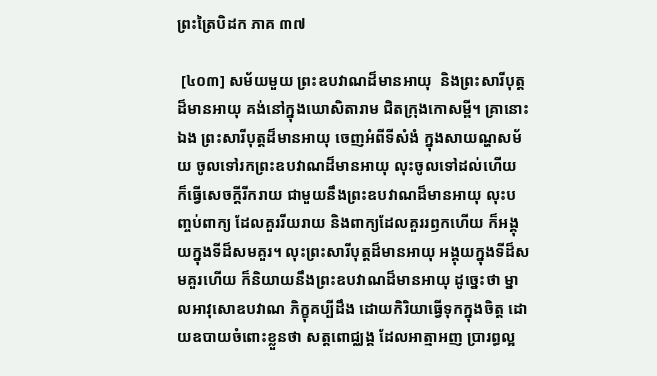ព្រះត្រៃបិដក ភាគ ៣៧

 [៤០៣] សម័យមួយ ព្រះឧបវាណដ៏មានអាយុ  និងព្រះសារីបុត្តដ៏មានអាយុ គង់នៅក្នុងឃោសិតារាម ជិតក្រុងកោសម្ពី។ គ្រានោះឯង ព្រះសារីបុត្តដ៏មានអាយុ ចេញអំពីទីសំងំ ក្នុងសាយណ្ហសម័យ ចូលទៅរកព្រះឧបវាណដ៏មានអាយុ លុះចូលទៅដល់ហើយ ក៏ធ្វើសេចក្តីរីករាយ ជាមួយនឹងព្រះឧបវាណដ៏មានអាយុ លុះបញ្ចប់ពាក្យ ដែលគួររីយរាយ និងពាក្យដែលគួររឭកហើយ ក៏អង្គុយក្នុងទីដ៏សមគួរ។ លុះព្រះសារីបុត្តដ៏មានអាយុ អង្គុយក្នុងទីដ៏សមគួរហើយ ក៏និយាយនឹងព្រះឧបវាណដ៏មានអាយុ ដូច្នេះថា ម្នាលអាវុសោឧបវាណ ភិក្ខុគប្បីដឹង ដោយកិរិយាធ្វើទុកក្នុងចិត្ត ដោយឧបាយចំពោះខ្លួនថា សត្តពោជ្ឈង្គ ដែលអាត្មាអញ ប្រារព្ធល្អ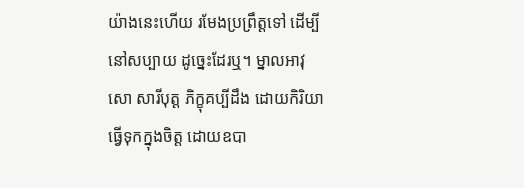យ៉ាងនេះហើយ រមែងប្រព្រឹត្តទៅ ដើម្បីនៅសប្បាយ ដូច្នេះដែរឬ។ ម្នាលអាវុសោ សារីបុត្ត ភិក្ខុគប្បីដឹង ដោយកិរិយាធ្វើទុកក្នុងចិត្ត ដោយឧបា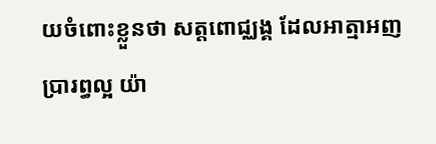យចំពោះខ្លួនថា សត្តពោជ្ឈង្គ ដែលអាត្មាអញ ប្រារព្ធល្អ យ៉ា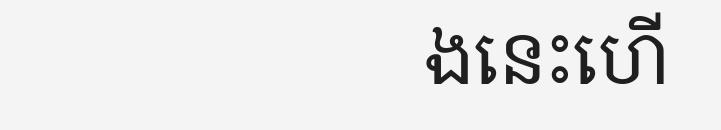ងនេះហើ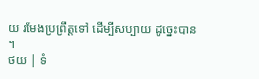យ រមែងប្រព្រឹត្តទៅ ដើម្បីសប្បាយ ដូច្នេះបាន។
ថយ | ទំ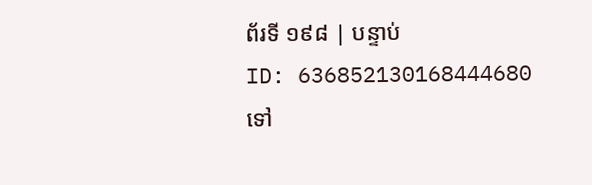ព័រទី ១៩៨ | បន្ទាប់
ID: 636852130168444680
ទៅ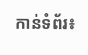កាន់ទំព័រ៖